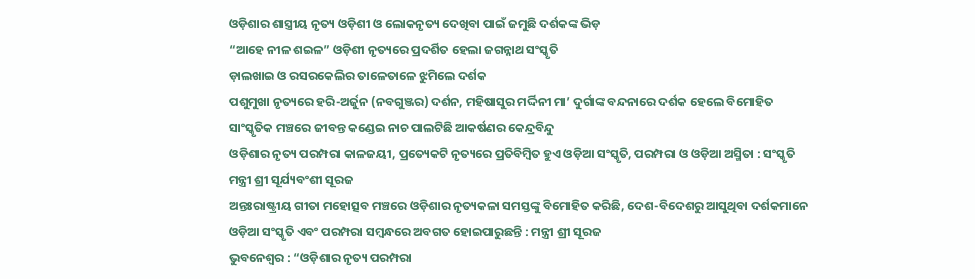ଓଡ଼ିଶାର ଶାସ୍ତ୍ରୀୟ ନୃତ୍ୟ ଓଡ଼ିଶୀ ଓ ଲୋକନୃତ୍ୟ ଦେଖିବା ପାଇଁ ଜମୁଛି ଦର୍ଶକଙ୍କ ଭିଡ଼
“ଆହେ ନୀଳ ଶଇଳ” ଓଡ଼ିଶୀ ନୃତ୍ୟରେ ପ୍ରଦର୍ଶିତ ହେଲା ଜଗନ୍ନାଥ ସଂସ୍କୃତି
ଡ଼ାଲଖାଇ ଓ ରସରକେଲିର ତାଳେତାଳେ ଝୁମିଲେ ଦର୍ଶକ
ପଶୁମୁଖା ନୃତ୍ୟରେ ହରି-ଅର୍ଜୁନ (ନବଗୁଞ୍ଜର) ଦର୍ଶନ, ମହିଷାସୁର ମର୍ଦ୍ଦିନୀ ମା’ ଦୁର୍ଗାଙ୍କ ବନ୍ଦନାରେ ଦର୍ଶକ ହେଲେ ବିମୋହିତ
ସାଂସ୍କୃତିକ ମଞ୍ଚରେ ଜୀବନ୍ତ କଣ୍ଡେଇ ନାଚ ପାଲଟିଛି ଆକର୍ଷଣର କେନ୍ଦ୍ରବିନ୍ଦୁ
ଓଡ଼ିଶାର ନୃତ୍ୟ ପରମ୍ପରା କାଳଜୟୀ, ପ୍ରତ୍ୟେକଟି ନୃତ୍ୟରେ ପ୍ରତିବିମ୍ବିତ ହୁଏ ଓଡ଼ିଆ ସଂସ୍କୃତି, ପରମ୍ପରା ଓ ଓଡ଼ିଆ ଅସ୍ମିତା : ସଂସ୍କୃତି ମନ୍ତ୍ରୀ ଶ୍ରୀ ସୂର୍ଯ୍ୟବଂଶୀ ସୂରଜ
ଅନ୍ତଃରାଷ୍ଟ୍ରୀୟ ଗୀତା ମହୋତ୍ସବ ମଞ୍ଚରେ ଓଡ଼ିଶାର ନୃତ୍ୟକଳା ସମସ୍ତଙ୍କୁ ବିମୋହିତ କରିଛି, ଦେଶ-ବିଦେଶରୁ ଆସୁଥିବା ଦର୍ଶକମାନେ ଓଡ଼ିଆ ସଂସ୍କୃତି ଏବଂ ପରମ୍ପରା ସମ୍ବନ୍ଧରେ ଅବଗତ ହୋଇପାରୁଛନ୍ତି : ମନ୍ତ୍ରୀ ଶ୍ରୀ ସୂରଜ
ଭୁବନେଶ୍ୱର : “ଓଡ଼ିଶାର ନୃତ୍ୟ ପରମ୍ପରା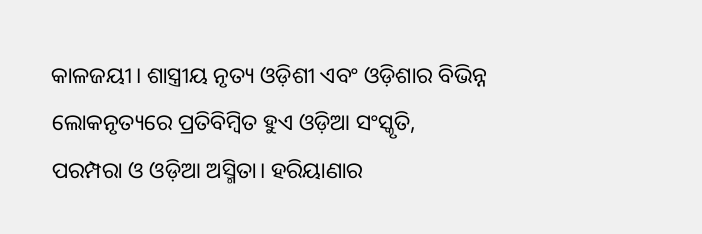କାଳଜୟୀ। ଶାସ୍ତ୍ରୀୟ ନୃତ୍ୟ ଓଡ଼ିଶୀ ଏବଂ ଓଡ଼ିଶାର ବିଭିନ୍ନ ଲୋକନୃତ୍ୟରେ ପ୍ରତିବିମ୍ବିତ ହୁଏ ଓଡ଼ିଆ ସଂସ୍କୃତି, ପରମ୍ପରା ଓ ଓଡ଼ିଆ ଅସ୍ମିତା। ହରିୟାଣାର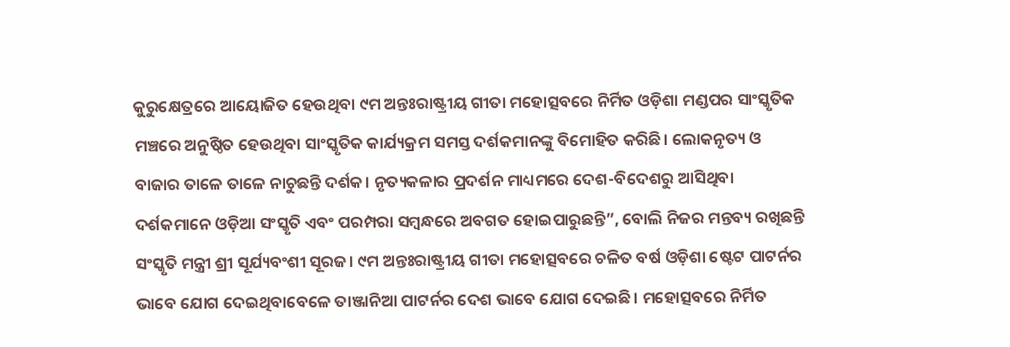କୁରୁକ୍ଷେତ୍ରରେ ଆୟୋଜିତ ହେଉଥିବା ୯ମ ଅନ୍ତଃରାଷ୍ଟ୍ରୀୟ ଗୀତା ମହୋତ୍ସବରେ ନିର୍ମିତ ଓଡ଼ିଶା ମଣ୍ଡପର ସାଂସ୍କୃତିକ ମଞ୍ଚରେ ଅନୁଷ୍ଠିତ ହେଉଥିବା ସାଂସ୍କୃତିକ କାର୍ଯ୍ୟକ୍ରମ ସମସ୍ତ ଦର୍ଶକମାନଙ୍କୁ ବିମୋହିତ କରିଛି। ଲୋକନୃତ୍ୟ ଓ ବାଜାର ତାଳେ ତାଳେ ନାଚୁଛନ୍ତି ଦର୍ଶକ। ନୃତ୍ୟକଳାର ପ୍ରଦର୍ଶନ ମାଧ୍ୟମରେ ଦେଶ-ବିଦେଶରୁ ଆସିଥିବା ଦର୍ଶକମାନେ ଓଡ଼ିଆ ସଂସ୍କୃତି ଏବଂ ପରମ୍ପରା ସମ୍ବନ୍ଧରେ ଅବଗତ ହୋଇପାରୁଛନ୍ତି”, ବୋଲି ନିଜର ମନ୍ତବ୍ୟ ରଖିଛନ୍ତି ସଂସ୍କୃତି ମନ୍ତ୍ରୀ ଶ୍ରୀ ସୂର୍ଯ୍ୟବଂଶୀ ସୂରଜ। ୯ମ ଅନ୍ତଃରାଷ୍ଟ୍ରୀୟ ଗୀତା ମହୋତ୍ସବରେ ଚଳିତ ବର୍ଷ ଓଡ଼ିଶା ଷ୍ଟେଟ ପାଟର୍ନର ଭାବେ ଯୋଗ ଦେଇଥିବାବେଳେ ତାଞ୍ଜାନିଆ ପାଟର୍ନର ଦେଶ ଭାବେ ଯୋଗ ଦେଇଛି। ମହୋତ୍ସବରେ ନିର୍ମିତ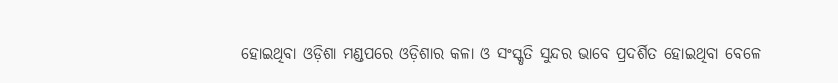ହୋଇଥିବା ଓଡ଼ିଶା ମଣ୍ଡପରେ ଓଡ଼ିଶାର କଳା ଓ ସଂସ୍କୃତି ସୁନ୍ଦର ଭାବେ ପ୍ରଦର୍ଶିତ ହୋଇଥିବା ବେଳେ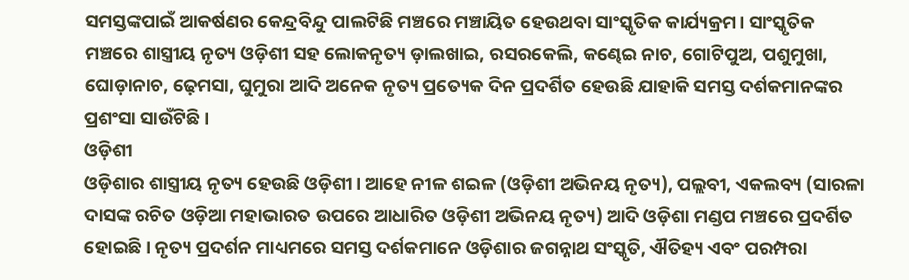ସମସ୍ତଙ୍କପାଇଁ ଆକର୍ଷଣର କେନ୍ଦ୍ରବିନ୍ଦୁ ପାଲଟିଛି ମଞ୍ଚରେ ମଞ୍ଚାୟିତ ହେଉଥବା ସାଂସ୍କୃତିକ କାର୍ଯ୍ୟକ୍ରମ। ସାଂସ୍କୃତିକ ମଞ୍ଚରେ ଶାସ୍ତ୍ରୀୟ ନୃତ୍ୟ ଓଡ଼ିଶୀ ସହ ଲୋକନୃତ୍ୟ ଡ଼ାଲଖାଇ, ରସରକେଲି, କଣ୍ଢେଇ ନାଚ, ଗୋଟିପୁଅ, ପଶୁମୁଖା, ଘୋଡ଼ାନାଚ, ଢ଼େମସା, ଘୁମୁରା ଆଦି ଅନେକ ନୃତ୍ୟ ପ୍ରତ୍ୟେକ ଦିନ ପ୍ରଦର୍ଶିତ ହେଉଛି ଯାହାକି ସମସ୍ତ ଦର୍ଶକମାନଙ୍କର ପ୍ରଶଂସା ସାଉଁଟିଛି।
ଓଡ଼ିଶୀ
ଓଡ଼ିଶାର ଶାସ୍ତ୍ରୀୟ ନୃତ୍ୟ ହେଉଛି ଓଡ଼ିଶୀ। ଆହେ ନୀଳ ଶଇଳ (ଓଡ଼ିଶୀ ଅଭିନୟ ନୃତ୍ୟ), ପଲ୍ଲବୀ, ଏକଲବ୍ୟ (ସାରଳା ଦାସଙ୍କ ରଚିତ ଓଡ଼ିଆ ମହାଭାରତ ଉପରେ ଆଧାରିତ ଓଡ଼ିଶୀ ଅଭିନୟ ନୃତ୍ୟ) ଆଦି ଓଡ଼ିଶା ମଣ୍ଡପ ମଞ୍ଚରେ ପ୍ରଦର୍ଶିତ ହୋଇଛି। ନୃତ୍ୟ ପ୍ରଦର୍ଶନ ମାଧ୍ୟମରେ ସମସ୍ତ ଦର୍ଶକମାନେ ଓଡ଼ିଶାର ଜଗନ୍ନାଥ ସଂସ୍କୃତି, ଐତିହ୍ୟ ଏବଂ ପରମ୍ପରା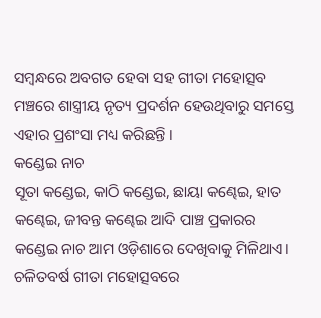ସମ୍ବନ୍ଧରେ ଅବଗତ ହେବା ସହ ଗୀତା ମହୋତ୍ସବ ମଞ୍ଚରେ ଶାସ୍ତ୍ରୀୟ ନୃତ୍ୟ ପ୍ରଦର୍ଶନ ହେଉଥିବାରୁ ସମସ୍ତେ ଏହାର ପ୍ରଶଂସା ମଧ୍ୟ କରିଛନ୍ତି ।
କଣ୍ଡେଇ ନାଚ
ସୂତା କଣ୍ଡେଇ, କାଠି କଣ୍ଡେଇ, ଛାୟା କଣ୍ଢେଇ, ହାତ କଣ୍ଢେଇ, ଜୀବନ୍ତ କଣ୍ଢେଇ ଆଦି ପାଞ୍ଚ ପ୍ରକାରର କଣ୍ଡେଇ ନାଚ ଆମ ଓଡ଼ିଶାରେ ଦେଖିବାକୁ ମିଳିଥାଏ। ଚଳିତବର୍ଷ ଗୀତା ମହୋତ୍ସବରେ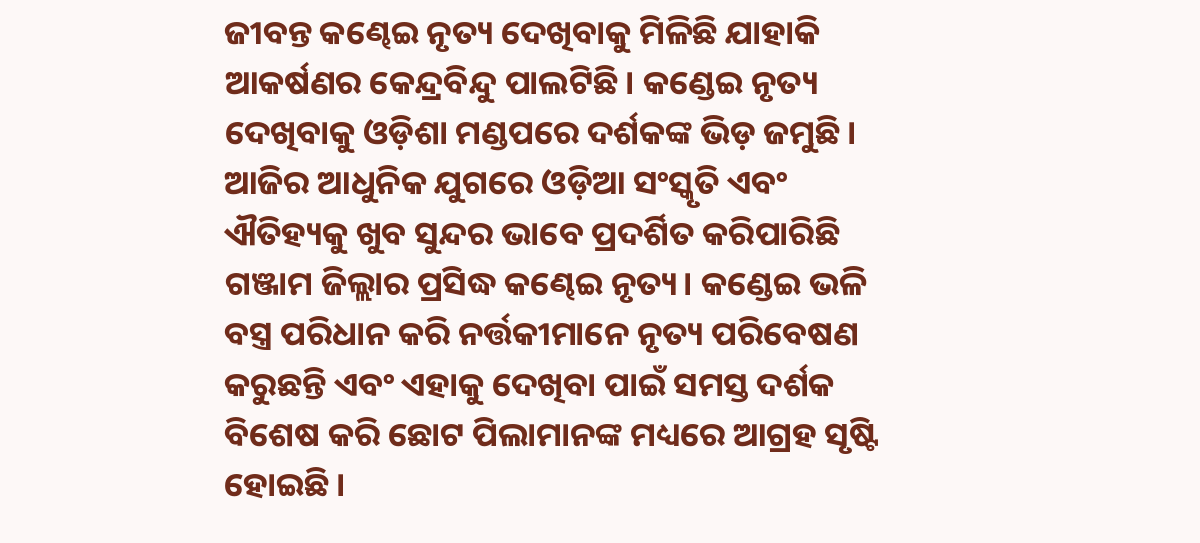ଜୀବନ୍ତ କଣ୍ଢେଇ ନୃତ୍ୟ ଦେଖିବାକୁ ମିଳିଛି ଯାହାକି ଆକର୍ଷଣର କେନ୍ଦ୍ରବିନ୍ଦୁ ପାଲଟିଛି। କଣ୍ଡେଇ ନୃତ୍ୟ ଦେଖିବାକୁ ଓଡ଼ିଶା ମଣ୍ଡପରେ ଦର୍ଶକଙ୍କ ଭିଡ଼ ଜମୁଛି। ଆଜିର ଆଧୁନିକ ଯୁଗରେ ଓଡ଼ିଆ ସଂସ୍କୃତି ଏବଂ ଐତିହ୍ୟକୁ ଖୁବ ସୁନ୍ଦର ଭାବେ ପ୍ରଦର୍ଶିତ କରିପାରିଛି ଗଞ୍ଜାମ ଜିଲ୍ଲାର ପ୍ରସିଦ୍ଧ କଣ୍ଢେଇ ନୃତ୍ୟ। କଣ୍ଡେଇ ଭଳି ବସ୍ତ୍ର ପରିଧାନ କରି ନର୍ତ୍ତକୀମାନେ ନୃତ୍ୟ ପରିବେଷଣ କରୁଛନ୍ତି ଏବଂ ଏହାକୁ ଦେଖିବା ପାଇଁ ସମସ୍ତ ଦର୍ଶକ ବିଶେଷ କରି ଛୋଟ ପିଲାମାନଙ୍କ ମଧ୍ୟରେ ଆଗ୍ରହ ସୃଷ୍ଟି ହୋଇଛି।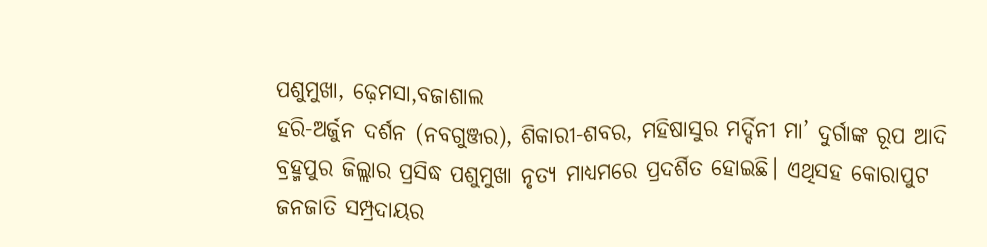ପଶୁମୁଖା, ଢ଼େମସା,ବଜାଶାଲ
ହରି-ଅର୍ଜୁନ ଦର୍ଶନ (ନବଗୁଞ୍ଜର), ଶିକାରୀ-ଶବର, ମହିଷାସୁର ମର୍ଦ୍ଦିନୀ ମା’ ଦୁର୍ଗାଙ୍କ ରୂପ ଆଦି ବ୍ରହ୍ମପୁର ଜିଲ୍ଲାର ପ୍ରସିଦ୍ଧ ପଶୁମୁଖା ନୃତ୍ୟ ମାଧ୍ୟମରେ ପ୍ରଦର୍ଶିତ ହୋଇଛି। ଏଥିସହ କୋରାପୁଟ ଜନଜାତି ସମ୍ପ୍ରଦାୟର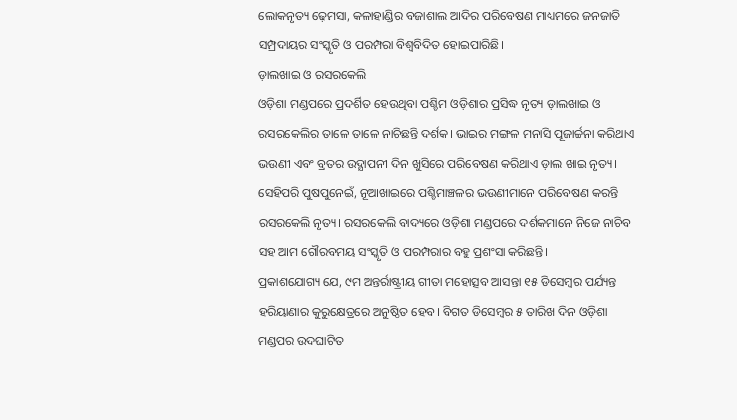ଲୋକନୃତ୍ୟ ଢ଼େମସା, କଳାହାଣ୍ଡିର ବଜାଶାଲ ଆଦିର ପରିବେଷଣ ମାଧ୍ୟମରେ ଜନଜାତି ସମ୍ପ୍ରଦାୟର ସଂସ୍କୃତି ଓ ପରମ୍ପରା ବିଶ୍ୱବିଦିତ ହୋଇପାରିଛି।
ଡ଼ାଲଖାଇ ଓ ରସରକେଲି
ଓଡ଼ିଶା ମଣ୍ଡପରେ ପ୍ରଦର୍ଶିତ ହେଉଥିବା ପଶ୍ଚିମ ଓଡ଼ିଶାର ପ୍ରସିଦ୍ଧ ନୃତ୍ୟ ଡ଼ାଲଖାଇ ଓ ରସରକେଲିର ତାଳେ ତାଳେ ନାଚିଛନ୍ତି ଦର୍ଶକ। ଭାଇର ମଙ୍ଗଳ ମନାସି ପୂଜାର୍ଚ୍ଚନା କରିଥାଏ ଭଉଣୀ ଏବଂ ବ୍ରତର ଉଦ୍ଯାପନୀ ଦିନ ଖୁସିରେ ପରିବେଷଣ କରିଥାଏ ଡ଼ାଲ ଖାଇ ନୃତ୍ୟ। ସେହିପରି ପୁଷପୁନେଇଁ, ନୂଆଖାଇରେ ପଶ୍ଚିମାଞ୍ଚଳର ଭଉଣୀମାନେ ପରିବେଷଣ କରନ୍ତି ରସରକେଲି ନୃତ୍ୟ। ରସରକେଲି ବାଦ୍ୟରେ ଓଡ଼ିଶା ମଣ୍ଡପରେ ଦର୍ଶକମାନେ ନିଜେ ନାଚିବ ସହ ଆମ ଗୌରବମୟ ସଂସ୍କୃତି ଓ ପରମ୍ପରାର ବହୁ ପ୍ରଶଂସା କରିଛନ୍ତି।
ପ୍ରକାଶଯୋଗ୍ୟ ଯେ, ୯ମ ଅନ୍ତର୍ରାଷ୍ଟ୍ରୀୟ ଗୀତା ମହୋତ୍ସବ ଆସନ୍ତା ୧୫ ଡିସେମ୍ବର ପର୍ଯ୍ୟନ୍ତ ହରିୟାଣାର କୁରୁକ୍ଷେତ୍ରରେ ଅନୁଷ୍ଠିତ ହେବ। ବିଗତ ଡିସେମ୍ବର ୫ ତାରିଖ ଦିନ ଓଡ଼ିଶା ମଣ୍ଡପର ଉଦଘାଟିତ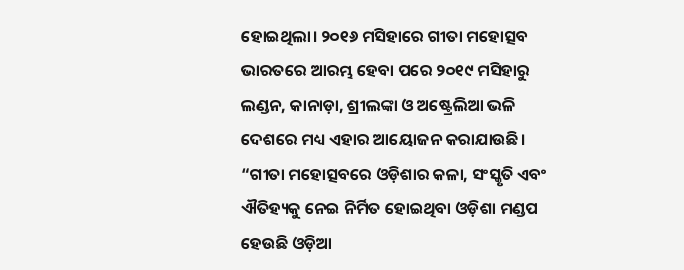ହୋଇଥିଲା। ୨୦୧୬ ମସିହାରେ ଗୀତା ମହୋତ୍ସବ ଭାରତରେ ଆରମ୍ଭ ହେବା ପରେ ୨୦୧୯ ମସିହାରୁ ଲଣ୍ଡନ, କାନାଡ଼ା, ଶ୍ରୀଲଙ୍କା ଓ ଅଷ୍ଟ୍ରେଲିଆ ଭଳି ଦେଶରେ ମଧ୍ୟ ଏହାର ଆୟୋଜନ କରାଯାଉଛି।
“ଗୀତା ମହୋତ୍ସବରେ ଓଡ଼ିଶାର କଳା, ସଂସ୍କୃତି ଏବଂ ଐତିହ୍ୟକୁ ନେଇ ନିର୍ମିତ ହୋଇଥିବା ଓଡ଼ିଶା ମଣ୍ଡପ ହେଉଛି ଓଡ଼ିଆ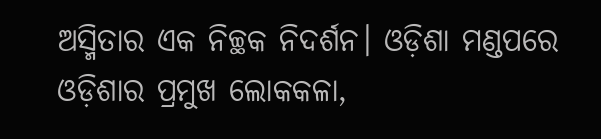ଅସ୍ମିତାର ଏକ ନିଚ୍ଛକ ନିଦର୍ଶନ। ଓଡ଼ିଶା ମଣ୍ଡପରେ ଓଡ଼ିଶାର ପ୍ରମୁଖ ଲୋକକଳା,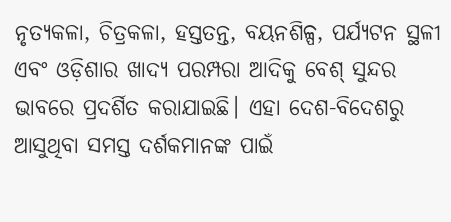ନୃତ୍ୟକଳା, ଚିତ୍ରକଳା, ହସ୍ତତନ୍ତ, ବୟନଶିଳ୍ପ, ପର୍ଯ୍ୟଟନ ସ୍ଥଳୀ ଏବଂ ଓଡ଼ିଶାର ଖାଦ୍ୟ ପରମ୍ପରା ଆଦିକୁ ବେଶ୍ ସୁନ୍ଦର ଭାବରେ ପ୍ରଦର୍ଶିତ କରାଯାଇଛି। ଏହା ଦେଶ-ବିଦେଶରୁ ଆସୁଥିବା ସମସ୍ତ ଦର୍ଶକମାନଙ୍କ ପାଇଁ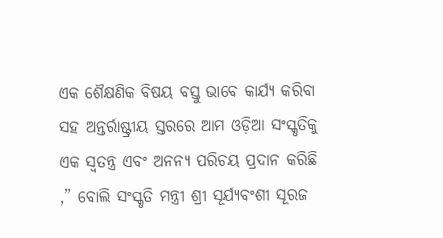ଏକ ଶୈକ୍ଷଣିକ ବିଷୟ ବସ୍ତୁ ଭାବେ କାର୍ଯ୍ୟ କରିବା ସହ ଅନ୍ତର୍ରାଷ୍ଟ୍ରୀୟ ସ୍ତରରେ ଆମ ଓଡ଼ିଆ ସଂସ୍କୃତିକୁ ଏକ ସ୍ୱତନ୍ତ୍ର ଏବଂ ଅନନ୍ୟ ପରିଚୟ ପ୍ରଦାନ କରିଛି ,” ବୋଲି ସଂସ୍କୃତି ମନ୍ତ୍ରୀ ଶ୍ରୀ ସୂର୍ଯ୍ୟବଂଶୀ ସୂରଜ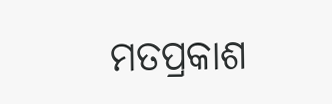ମତପ୍ରକାଶ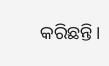କରିଛନ୍ତି।